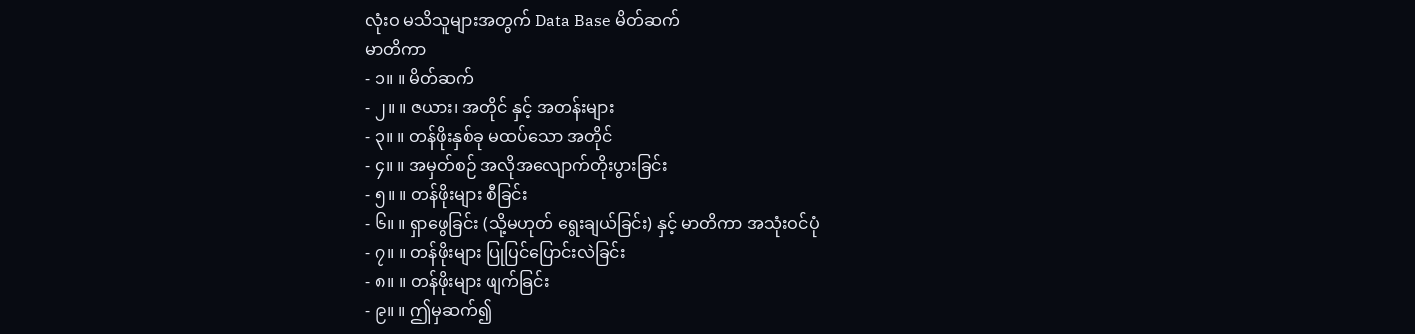လုံးဝ မသိသူများအတွက် Data Base မိတ်ဆက်
မာတိကာ
- ၁။ ။ မိတ်ဆက်
- ၂။ ။ ဇယား၊ အတိုင် နှင့် အတန်းများ
- ၃။ ။ တန်ဖိုးနှစ်ခု မထပ်သော အတိုင်
- ၄။ ။ အမှတ်စဉ် အလိုအလျောက်တိုးပွားခြင်း
- ၅။ ။ တန်ဖိုးများ စီခြင်း
- ၆။ ။ ရှာဖွေခြင်း (သို့မဟုတ် ရွေးချယ်ခြင်း) နှင့် မာတိကာ အသုံးဝင်ပုံ
- ၇။ ။ တန်ဖိုးများ ပြုပြင်ပြောင်းလဲခြင်း
- ၈။ ။ တန်ဖိုးများ ဖျက်ခြင်း
- ၉။ ။ ဤမှဆက်၍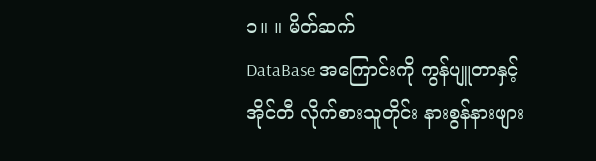၁။ ။ မိတ်ဆက်
DataBase အကြောင်းကို ကွန်ပျူတာနှင့် အိုင်တီ လိုက်စားသူတိုင်း နားစွန်နားဖျား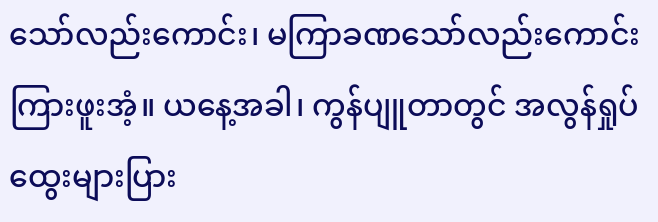သော်လည်းကောင်း၊ မကြာခဏသော်လည်းကောင်း ကြားဖူးအံ့။ ယနေ့အခါ၊ ကွန်ပျူတာတွင် အလွန်ရှုပ်ထွေးများပြား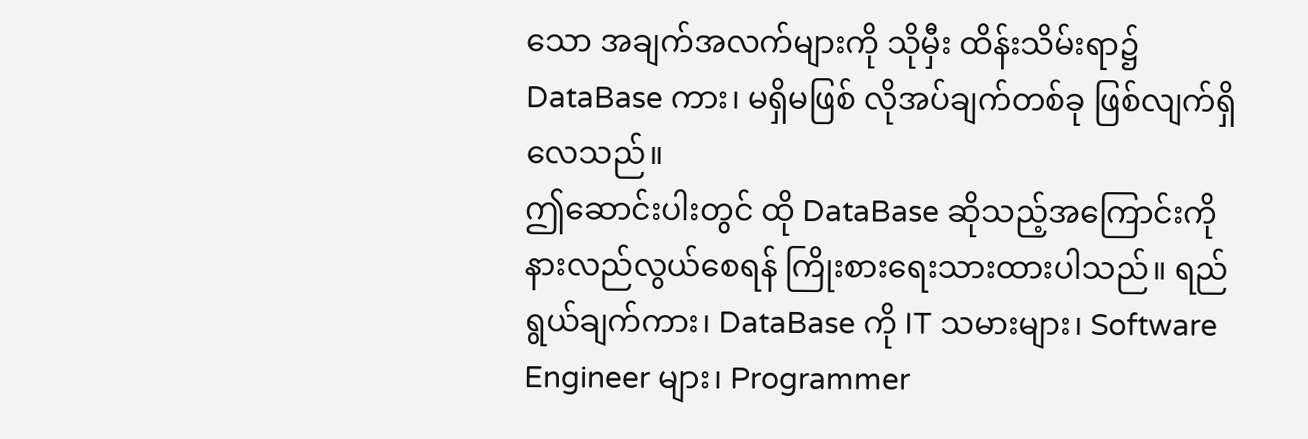သော အချက်အလက်များကို သိုမှီး ထိန်းသိမ်းရာ၌ DataBase ကား၊ မရှိမဖြစ် လိုအပ်ချက်တစ်ခု ဖြစ်လျက်ရှိလေသည်။
ဤဆောင်းပါးတွင် ထို DataBase ဆိုသည့်အကြောင်းကို နားလည်လွယ်စေရန် ကြိုးစားရေးသားထားပါသည်။ ရည်ရွယ်ချက်ကား၊ DataBase ကို IT သမားများ၊ Software Engineer များ၊ Programmer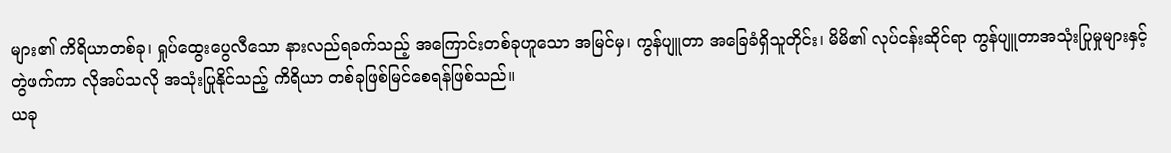များ၏ ကိရိယာတစ်ခု၊ ရှုပ်ထွေးပွေလီသော နားလည်ရခက်သည့် အကြောင်းတစ်ခုဟူသော အမြင်မှ၊ ကွန်ပျူတာ အခြေခံရှိသူတိုင်း၊ မိမိ၏ လုပ်ငန်းဆိုင်ရာ ကွန်ပျူတာအသုံးပြုမှုများနှင့် တွဲဖက်ကာ လိုအပ်သလို အသုံးပြုနိုင်သည့် ကိရိယာ တစ်ခုဖြစ်မြင်စေရန်ဖြစ်သည်။
ယခု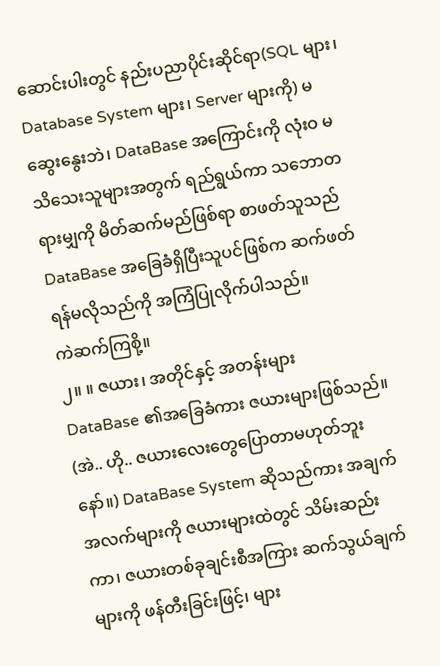ဆောင်းပါးတွင် နည်းပညာပိုင်းဆိုင်ရာ(SQL များ၊ Database System များ၊ Server များကို) မဆွေးနွေးဘဲ၊ DataBase အကြောင်းကို လုံးဝ မသိသေးသူများအတွက် ရည်ရွယ်ကာ သဘောတရားမျှကို မိတ်ဆက်မည်ဖြစ်ရာ စာဖတ်သူသည် DataBase အခြေခံရှိပြီးသူပင်ဖြစ်က ဆက်ဖတ်ရန်မလိုသည်ကို အကြံပြုလိုက်ပါသည်။
ကဲဆက်ကြစို့။
၂။ ။ ဇယား၊ အတိုင်နှင့် အတန်းများ
DataBase ၏အခြေခံကား ဇယားများဖြစ်သည်။ (အဲ.. ဟို.. ဇယားလေးတွေပြောတာမဟုတ်ဘူးနော်။) DataBase System ဆိုသည်ကား အချက်အလက်များကို ဇယားများထဲတွင် သိမ်းဆည်းကာ၊ ဇယားတစ်ခုချင်းစီအကြား ဆက်သွယ်ချက်များကို ဖန်တီးခြင်းဖြင့်၊ များ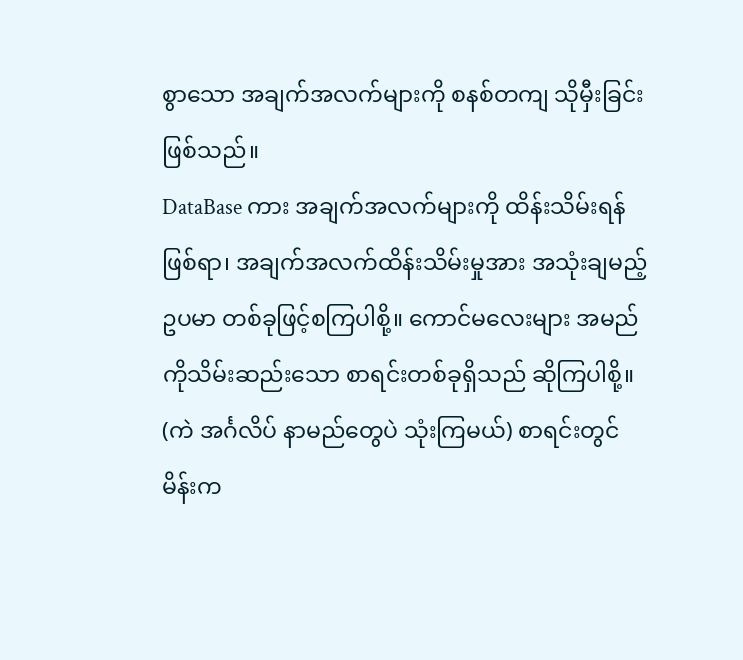စွာသော အချက်အလက်များကို စနစ်တကျ သိုမှီးခြင်းဖြစ်သည်။
DataBase ကား အချက်အလက်များကို ထိန်းသိမ်းရန်ဖြစ်ရာ၊ အချက်အလက်ထိန်းသိမ်းမှုအား အသုံးချမည့် ဥပမာ တစ်ခုဖြင့်စကြပါစို့။ ကောင်မလေးများ အမည်ကိုသိမ်းဆည်းသော စာရင်းတစ်ခုရှိသည် ဆိုကြပါစို့။ (ကဲ အင်္ဂလိပ် နာမည်တွေပဲ သုံးကြမယ်) စာရင်းတွင် မိန်းက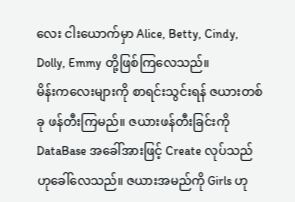လေး ငါးယောက်မှာ Alice, Betty, Cindy, Dolly, Emmy တို့ဖြစ်ကြလေသည်။
မိန်းကလေးများကို စာရင်းသွင်းရန် ဇယားတစ်ခု ဖန်တီးကြမည်။ ဇယားဖန်တီးခြင်းကို DataBase အခေါ်အားဖြင့် Create လုပ်သည်ဟုခေါ်လေသည်။ ဇယားအမည်ကို Girls ဟု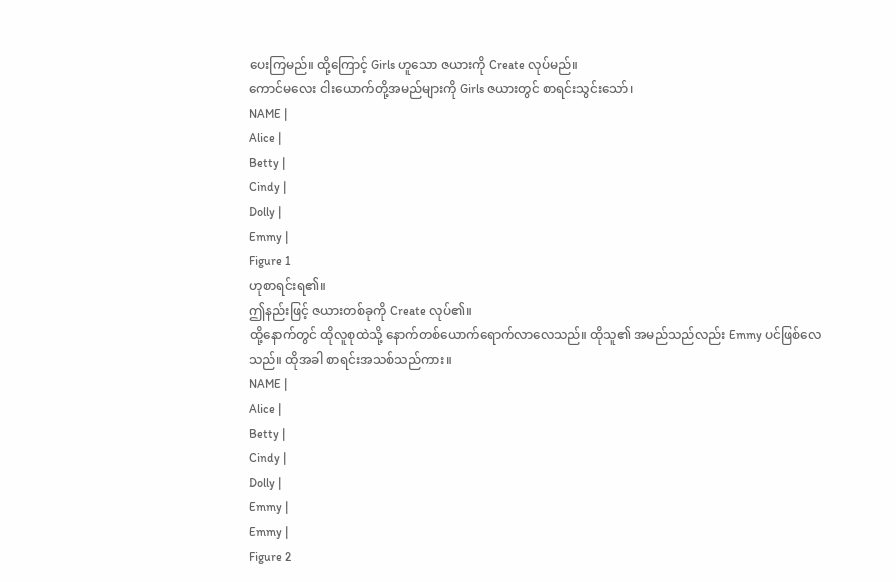ပေးကြမည်။ ထို့ကြောင့် Girls ဟူသော ဇယားကို Create လုပ်မည်။
ကောင်မလေး ငါးယောက်တို့အမည်များကို Girls ဇယားတွင် စာရင်းသွင်းသော်၊
NAME |
Alice |
Betty |
Cindy |
Dolly |
Emmy |
Figure 1
ဟုစာရင်းရ၏။
ဤနည်းဖြင့် ဇယားတစ်ခုကို Create လုပ်၏။
ထို့နောက်တွင် ထိုလူစုထဲသို့ နောက်တစ်ယောက်ရောက်လာလေသည်။ ထိုသူ၏ အမည်သည်လည်း Emmy ပင်ဖြစ်လေသည်။ ထိုအခါ စာရင်းအသစ်သည်ကား။
NAME |
Alice |
Betty |
Cindy |
Dolly |
Emmy |
Emmy |
Figure 2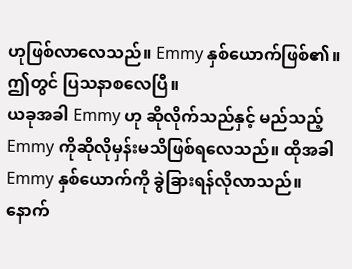ဟုဖြစ်လာလေသည်။ Emmy နှစ်ယောက်ဖြစ်၏။ ဤတွင် ပြသနာစလေပြီ။
ယခုအခါ Emmy ဟု ဆိုလိုက်သည်နှင့် မည်သည့် Emmy ကိုဆိုလိုမှန်းမသိဖြစ်ရလေသည်။ ထိုအခါ Emmy နှစ်ယောက်ကို ခွဲခြားရန်လိုလာသည်။
နောက်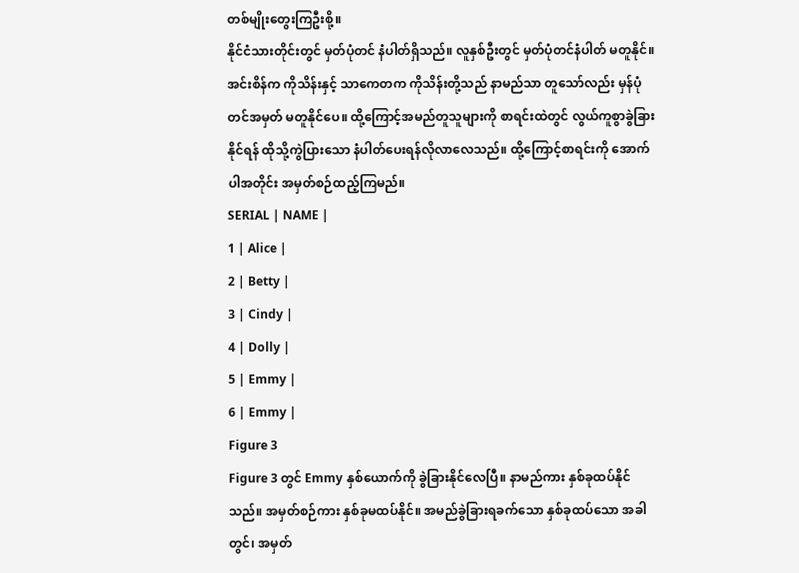တစ်မျိုးတွေးကြဦးစို့။
နိုင်ငံသားတိုင်းတွင် မှတ်ပုံတင် နံပါတ်ရှိသည်။ လူနှစ်ဦးတွင် မှတ်ပုံတင်နံပါတ် မတူနိုင်။ အင်းစိန်က ကိုသိန်းနှင့် သာကေတက ကိုသိန်းတို့သည် နာမည်သာ တူသော်လည်း မှန်ပုံတင်အမှတ် မတူနိုင်ပေ။ ထို့ကြောင့်အမည်တူသူများကို စာရင်းထဲတွင် လွယ်ကူစွာခွဲခြားနိုင်ရန် ထိုသို့ကွဲပြားသော နံပါတ်ပေးရန်လိုလာလေသည်။ ထို့ကြောင့်စာရင်းကို အောက်ပါအတိုင်း အမှတ်စဉ်ထည့်ကြမည်။
SERIAL | NAME |
1 | Alice |
2 | Betty |
3 | Cindy |
4 | Dolly |
5 | Emmy |
6 | Emmy |
Figure 3
Figure 3 တွင် Emmy နှစ်ယောက်ကို ခွဲခြားနိုင်လေပြီ။ နာမည်ကား နှစ်ခုထပ်နိုင်သည်။ အမှတ်စဉ်ကား နှစ်ခုမထပ်နိုင်။ အမည်ခွဲခြားရခက်သော နှစ်ခုထပ်သော အခါတွင်၊ အမှတ်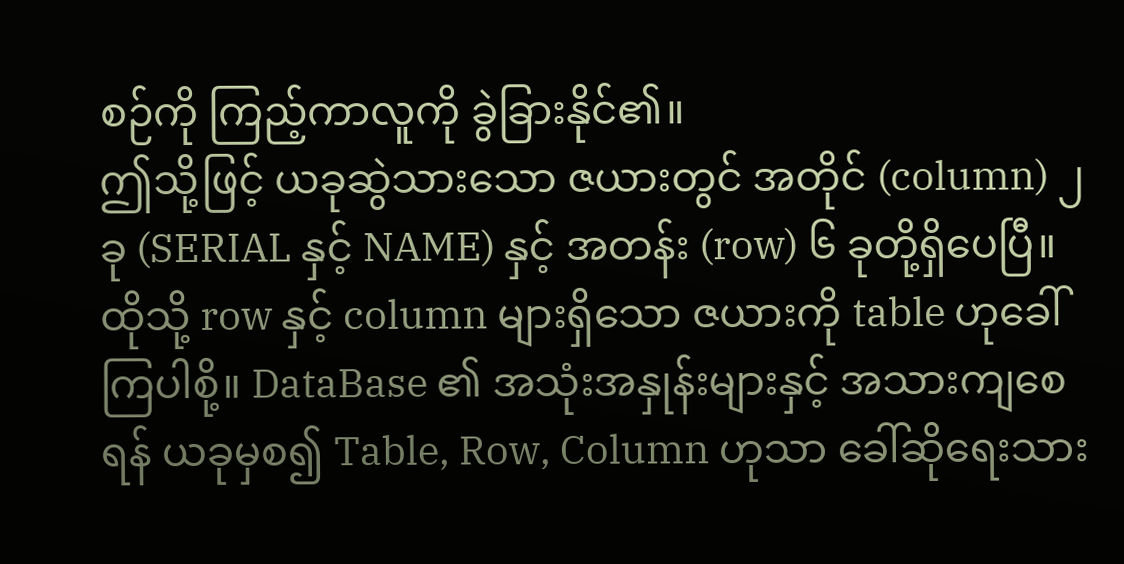စဉ်ကို ကြည့်ကာလူကို ခွဲခြားနိုင်၏။
ဤသို့ဖြင့် ယခုဆွဲသားသော ဇယားတွင် အတိုင် (column) ၂ ခု (SERIAL နှင့် NAME) နှင့် အတန်း (row) ၆ ခုတို့ရှိပေပြီ။ ထိုသို့ row နှင့် column များရှိသော ဇယားကို table ဟုခေါ်ကြပါစို့။ DataBase ၏ အသုံးအနှုန်းများနှင့် အသားကျစေရန် ယခုမှစ၍ Table, Row, Column ဟုသာ ခေါ်ဆိုရေးသား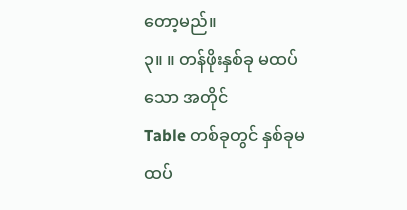တော့မည်။
၃။ ။ တန်ဖိုးနှစ်ခု မထပ်သော အတိုင်
Table တစ်ခုတွင် နှစ်ခုမထပ်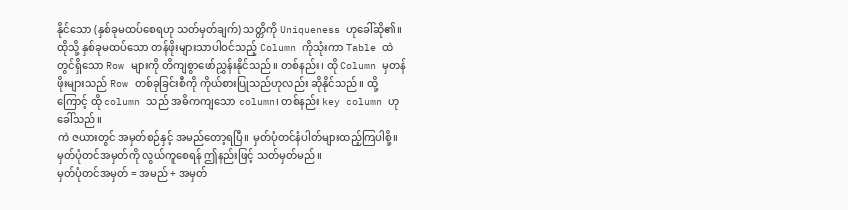နိုင်သော (နှစ်ခုမထပ်စေရဟု သတ်မှတ်ချက်) သတ္တိကို Uniqueness ဟုခေါ်ဆို၏။ ထိုသို့ နှစ်ခုမထပ်သော တန်ဖိုးများသာပါဝင်သည့် Column ကိုသုံးကာ Table ထဲတွင်ရှိသော Row များကို တိကျစွာဖော်ညွှန်းနိုင်သည်။ တစ်နည်း၊ ထို Column မှတန်ဖိုးများသည် Row တစ်ခုခြင်းစီကို ကိုယ်စားပြုသည်ဟုလည်း ဆိုနိုင်သည်။ ထို့ကြောင့် ထို column သည် အဓိကကျသော column၊ တစ်နည်း key column ဟု ခေါ်သည်။
ကဲ ဇယားတွင် အမှတ်စဉ်နှင့် အမည်တော့ရပြီ။ မှတ်ပုံတင်နံပါတ်များထည့်ကြပါစို့။ မှတ်ပုံတင်အမှတ်ကို လွယ်ကူစေရန် ဤနည်းဖြင့် သတ်မှတ်မည်။
မှတ်ပုံတင်အမှတ် = အမည် + အမှတ်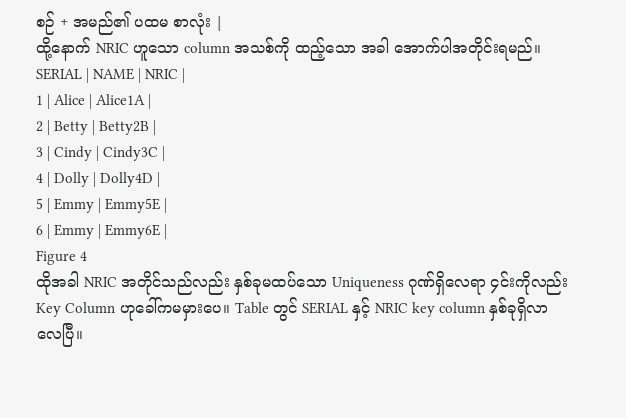စဉ် + အမည်၏ ပထမ စာလုံး |
ထို့နောက် NRIC ဟူသော column အသစ်ကို ထည့်သော အခါ အောက်ပါအတိုင်းရမည်။
SERIAL | NAME | NRIC |
1 | Alice | Alice1A |
2 | Betty | Betty2B |
3 | Cindy | Cindy3C |
4 | Dolly | Dolly4D |
5 | Emmy | Emmy5E |
6 | Emmy | Emmy6E |
Figure 4
ထိုအခါ NRIC အတိုင်သည်လည်း နှစ်ခုမထပ်သော Uniqueness ဂုဏ်ရှိလေရာ ၄င်းကိုလည်း Key Column ဟုခေါ်ကမမှားပေ။ Table တွင် SERIAL နှင့် NRIC key column နှစ်ခုရှိလာလေပြီ။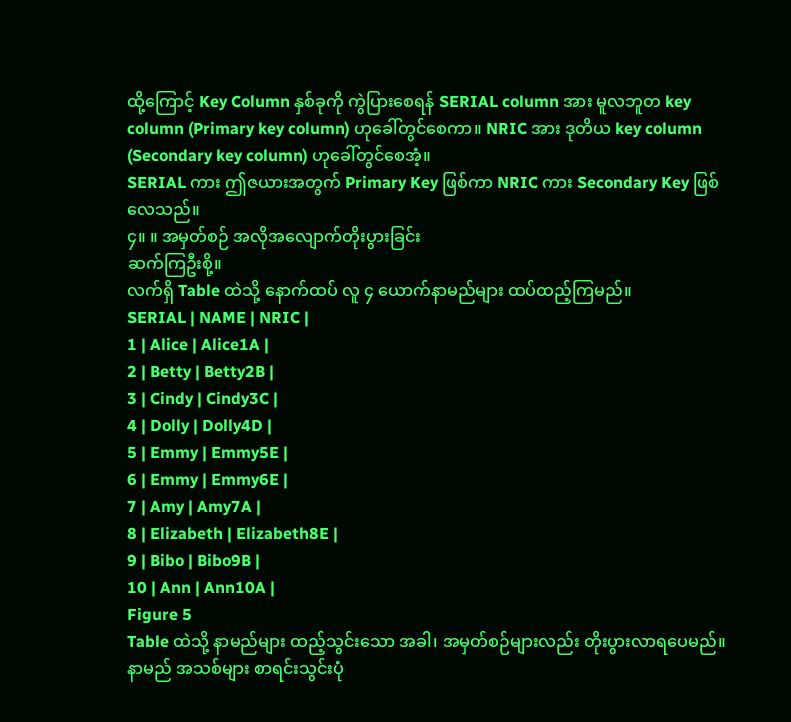ထို့ကြောင့် Key Column နှစ်ခုကို ကွဲပြားစေရန် SERIAL column အား မူလဘူတ key column (Primary key column) ဟုခေါ်တွင်စေကာ။ NRIC အား ဒုတိယ key column (Secondary key column) ဟုခေါ်တွင်စေအံ့။
SERIAL ကား ဤဇယားအတွက် Primary Key ဖြစ်ကာ NRIC ကား Secondary Key ဖြစ်လေသည်။
၄။ ။ အမှတ်စဉ် အလိုအလျောက်တိုးပွားခြင်း
ဆက်ကြဦးစို့။
လက်ရှိ Table ထဲသို့ နောက်ထပ် လူ ၄ ယောက်နာမည်များ ထပ်ထည့်ကြမည်။
SERIAL | NAME | NRIC |
1 | Alice | Alice1A |
2 | Betty | Betty2B |
3 | Cindy | Cindy3C |
4 | Dolly | Dolly4D |
5 | Emmy | Emmy5E |
6 | Emmy | Emmy6E |
7 | Amy | Amy7A |
8 | Elizabeth | Elizabeth8E |
9 | Bibo | Bibo9B |
10 | Ann | Ann10A |
Figure 5
Table ထဲသို့ နာမည်များ ထည့်သွင်းသော အခါ၊ အမှတ်စဉ်များလည်း တိုးပွားလာရပေမည်။
နာမည် အသစ်များ စာရင်းသွင်းပုံ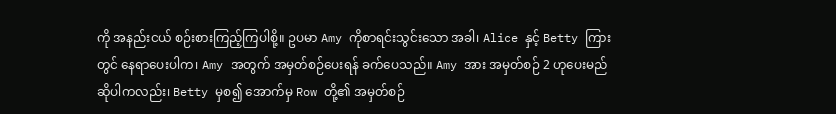ကို အနည်းငယ် စဉ်းစားကြည့်ကြပါစို့။ ဥပမာ Amy ကိုစာရင်းသွင်းသော အခါ၊ Alice နှင့် Betty ကြားတွင် နေရာပေးပါက၊ Amy အတွက် အမှတ်စဉ်ပေးရန် ခက်ပေသည်။ Amy အား အမှတ်စဉ် 2 ဟုပေးမည်ဆိုပါကလည်း၊ Betty မှစ၍ အောက်မှ Row တို့၏ အမှတ်စဉ်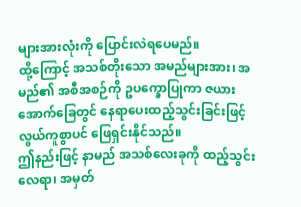များအားလုံးကို ပြောင်းလဲရပေမည်။
ထို့ကြောင့် အသစ်တိုးသော အမည်များအား၊ အမည်၏ အစီအစဉ်ကို ဥပက္ခောပြုကာ ဇယား အောက်ခြေတွင် နေရာပေးထည့်သွင်းခြင်းဖြင့် လွယ်ကူစွာပင် ဖြေရှင်းနိုင်သည်။
ဤနည်းဖြင့် နာမည် အသစ်လေးခုကို ထည့်သွင်းလေရာ၊ အမှတ်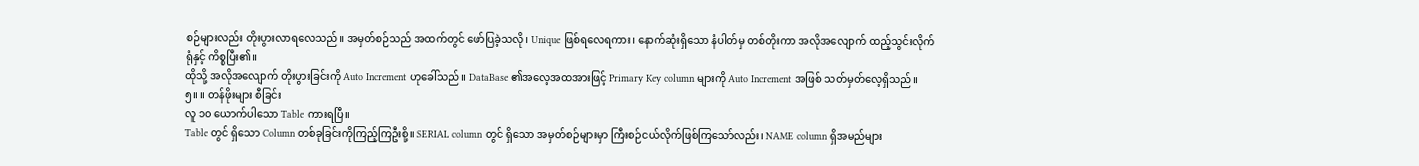စဉ်များလည်း တိုးပွားလာရလေသည်။ အမှတ်စဉ်သည် အထက်တွင် ဖော်ပြခဲ့သလို၊ Unique ဖြစ်ရလေရကား၊ နောက်ဆုံးရှိသော နံပါတ်မှ တစ်တိုးကာ အလိုအလျောက် ထည့်သွင်းလိုက်ရုံနှင့် ကိစ္စပြီး၏။
ထိုသို့ အလိုအလျောက် တိုးပွားခြင်းကို Auto Increment ဟုခေါ်သည်။ DataBase ၏အလေ့အထအားဖြင့် Primary Key column များကို Auto Increment အဖြစ် သတ်မှတ်လေ့ရှိသည်။
၅။ ။ တန်ဖိုးများ စီခြင်း
လူ ၁၀ ယောက်ပါသော Table ကားရပြီ။
Table တွင် ရှိသော Column တစ်ခုခြင်းကိုကြည့်ကြဦးစို့။ SERIAL column တွင် ရှိသော အမှတ်စဉ်များမှာ ကြီးစဉ်ငယ်လိုက်ဖြစ်ကြသော်လည်း၊ NAME column ရှိအမည်များ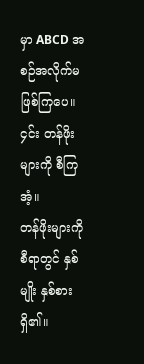မှာ ABCD အစဉ်အလိုက်မဖြစ်ကြပေ။ ၄င်း တန်ဖိုးများကို စီကြအံ့။
တန်ဖိုးများကို စီရာတွင် နှစ်မျိုး နှစ်စားရှိ၏။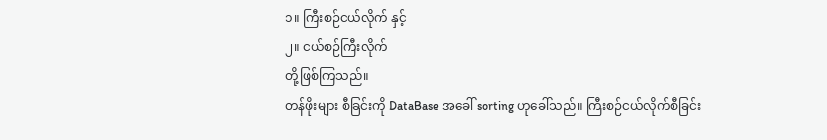၁။ ကြီးစဉ်ငယ်လိုက် နှင့်
၂။ ငယ်စဉ်ကြီးလိုက်
တို့ဖြစ်ကြသည်။
တန်ဖိုးများ စီခြင်းကို DataBase အခေါ် sorting ဟုခေါ်သည်။ ကြီးစဉ်ငယ်လိုက်စီခြင်း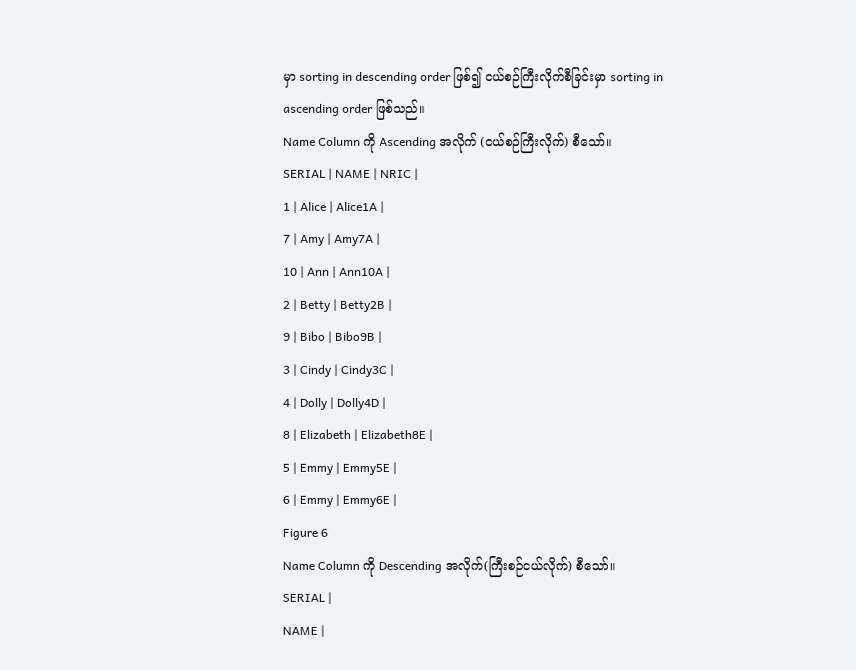မှာ sorting in descending order ဖြစ်၍ ငယ်စဉ်ကြီးလိုက်စီခြင်းမှာ sorting in ascending order ဖြစ်သည်။
Name Column ကို Ascending အလိုက် (ငယ်စဉ်ကြီးလိုက်) စီသော်။
SERIAL | NAME | NRIC |
1 | Alice | Alice1A |
7 | Amy | Amy7A |
10 | Ann | Ann10A |
2 | Betty | Betty2B |
9 | Bibo | Bibo9B |
3 | Cindy | Cindy3C |
4 | Dolly | Dolly4D |
8 | Elizabeth | Elizabeth8E |
5 | Emmy | Emmy5E |
6 | Emmy | Emmy6E |
Figure 6
Name Column ကို Descending အလိုက်(ကြီးစဉ်ငယ်လိုက်) စီသော်။
SERIAL |
NAME |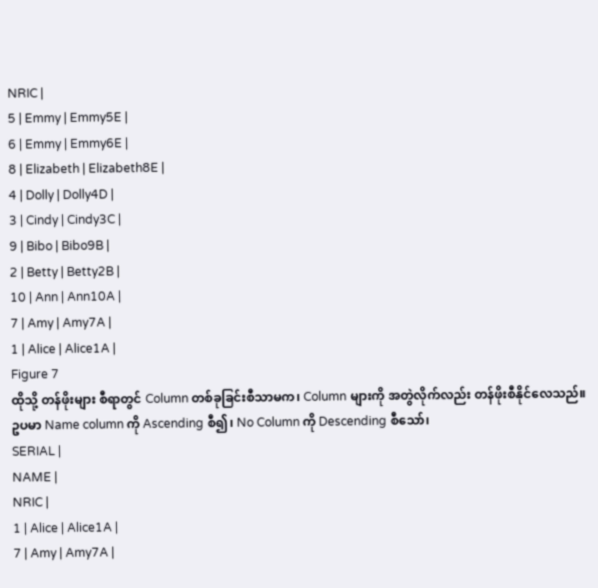NRIC |
5 | Emmy | Emmy5E |
6 | Emmy | Emmy6E |
8 | Elizabeth | Elizabeth8E |
4 | Dolly | Dolly4D |
3 | Cindy | Cindy3C |
9 | Bibo | Bibo9B |
2 | Betty | Betty2B |
10 | Ann | Ann10A |
7 | Amy | Amy7A |
1 | Alice | Alice1A |
Figure 7
ထိုသို့ တန်ဖိုးများ စီရာတွင် Column တစ်ခုခြင်းစီသာမက၊ Column များကို အတွဲလိုက်လည်း တန်ဖိုးစီနိုင်လေသည်။
ဥပမာ Name column ကို Ascending စီ၍၊ No Column ကို Descending စီသော်၊
SERIAL |
NAME |
NRIC |
1 | Alice | Alice1A |
7 | Amy | Amy7A |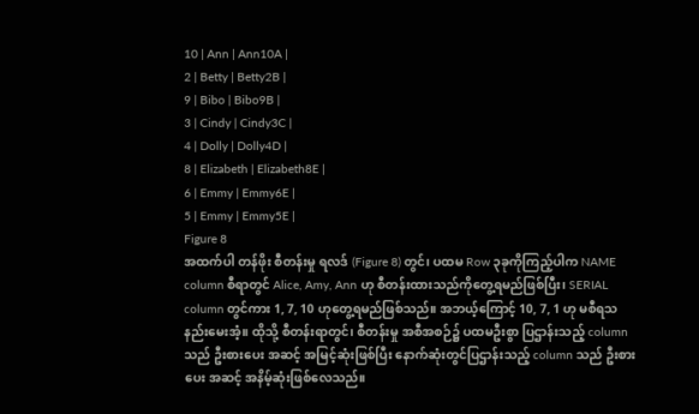10 | Ann | Ann10A |
2 | Betty | Betty2B |
9 | Bibo | Bibo9B |
3 | Cindy | Cindy3C |
4 | Dolly | Dolly4D |
8 | Elizabeth | Elizabeth8E |
6 | Emmy | Emmy6E |
5 | Emmy | Emmy5E |
Figure 8
အထက်ပါ တန်ဖိုး စီတန်းမှု ရလဒ် (Figure 8) တွင်၊ ပထမ Row ၃ခုကိုကြည့်ပါက NAME column စီရာတွင် Alice, Amy, Ann ဟု စီတန်းထားသည်ကိုတွေ့ရမည်ဖြစ်ပြီး၊ SERIAL column တွင်ကား 1, 7, 10 ဟုတွေ့ရမည်ဖြစ်သည်။ အဘယ့်ကြောင့် 10, 7, 1 ဟု မစီရသနည်းမေးအံ့။ ထိုသို့ စီတန်းရာတွင်၊ စီတန်းမှု အစီအစဉ်၌ ပထမဦးစွာ ပြဌာန်းသည့် column သည် ဦးစားပေး အဆင့် အမြင့်ဆုံးဖြစ်ပြီး နောက်ဆုံးတွင်ပြဌာန်းသည့် column သည် ဦးစားပေး အဆင့် အနိမ့်ဆုံးဖြစ်လေသည်။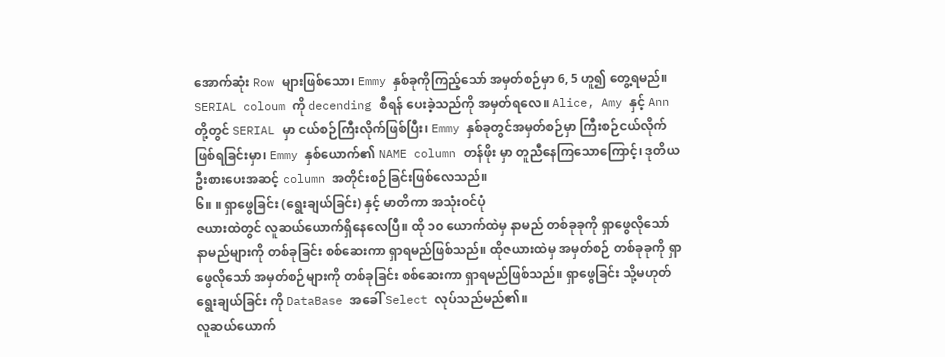အောက်ဆုံး Row များဖြစ်သော၊ Emmy နှစ်ခုကိုကြည့်သော် အမှတ်စဉ်မှာ 6, 5 ဟူ၍ တွေ့ရမည်။ SERIAL coloum ကို decending စီရန် ပေးခဲ့သည်ကို အမှတ်ရလေ။ Alice, Amy နှင့် Ann တို့တွင် SERIAL မှာ ငယ်စဉ်ကြီးလိုက်ဖြစ်ပြီး၊ Emmy နှစ်ခုတွင်အမှတ်စဉ်မှာ ကြီးစဉ်ငယ်လိုက်ဖြစ်ရခြင်းမှာ၊ Emmy နှစ်ယောက်၏ NAME column တန်ဖိုး မှာ တူညီနေကြသောကြောင့်၊ ဒုတိယ ဦးစားပေးအဆင့် column အတိုင်းစဉ်ခြင်းဖြစ်လေသည်။
၆။ ။ ရှာဖွေခြင်း (ရွေးချယ်ခြင်း) နှင့် မာတိကာ အသုံးဝင်ပုံ
ဇယားထဲတွင် လူဆယ်ယောက်ရှိနေလေပြီ။ ထို ၁၀ ယောက်ထဲမှ နာမည် တစ်ခုခုကို ရှာဖွေလိုသော် နာမည်များကို တစ်ခုခြင်း စစ်ဆေးကာ ရှာရမည်ဖြစ်သည်။ ထိုဇယားထဲမှ အမှတ်စဉ် တစ်ခုခုကို ရှာဖွေလိုသော် အမှတ်စဉ်များကို တစ်ခုခြင်း စစ်ဆေးကာ ရှာရမည်ဖြစ်သည်။ ရှာဖွေခြင်း သို့မဟုတ် ရွေးချယ်ခြင်း ကို DataBase အခေါ် Select လုပ်သည်မည်၏။
လူဆယ်ယောက်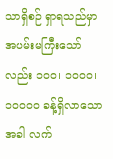သာရှိစဉ် ရှာရသည်မှာ အပမ်းမကြီးသော်လည်း ၁၀၀၊ ၁၀၀၀၊ ၁၀၀၀၀ ခန့်ရှိလာသော အခါ လက်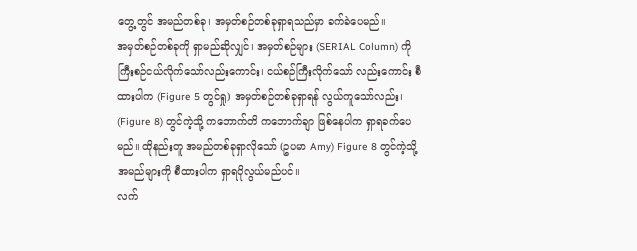တွေ့တွင် အမည်တစ်ခု၊ အမှတ်စဉ်တစ်ခုရှာရသည်မှာ ခက်ခဲပေမည်။
အမှတ်စဉ်တစ်ခုကို ရှာမည်ဆိုလျှင်၊ အမှတ်စဉ်များ (SERIAL Column) ကို ကြီးစဉ်ငယ်လိုက်သော်လည်းကောင်း၊ ငယ်စဉ်ကြီးလိုက်သော် လည်းကောင်း စီထားပါက (Figure 5 တွင်ရှု) အမှတ်စဉ်တစ်ခုရှာရန် လွယ်ကူသော်လည်း၊ (Figure 8) တွင်ကဲ့သို့ ကဘောက်တိ ကဘောက်ချာ ဖြစ်နေပါက ရှာရခက်ပေမည်။ ထိုနည်းတူ အမည်တစ်ခုရှာလိုသော် (ဥပမာ Amy) Figure 8 တွင်ကဲ့သို့ အမည်များကို စီထားပါက ရှာရပိုလွယ်မည်ပင်။
လက်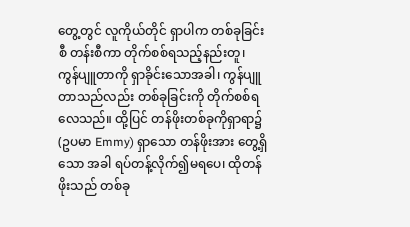တွေ့တွင် လူကိုယ်တိုင် ရှာပါက တစ်ခုခြင်းစီ တန်းစီကာ တိုက်စစ်ရသည့်နည်းတူ၊ ကွန်ပျူတာကို ရှာခိုင်းသောအခါ၊ ကွန်ပျူတာသည်လည်း တစ်ခုခြင်းကို တိုက်စစ်ရလေသည်။ ထို့ပြင် တန်ဖိုးတစ်ခုကိုရှာရာ၌ (ဥပမာ Emmy) ရှာသော တန်ဖိုးအား တွေ့ရှိသော အခါ ရပ်တန့်လိုက်၍မရပေ၊ ထိုတန်ဖိုးသည် တစ်ခု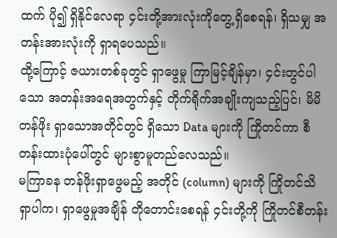ထက် ပို၍ ရှိနိုင်လေရာ ၄င်းတို့အားလုံးကိုတွေ့ရှိစေရန်၊ ရှိသမျှ အတန်းအားလုံးကို ရှာရပေသည်။
ထို့ကြောင့် ဇယားတစ်ခုတွင် ရှာဖွေမှု ကြာမြင့်ချိန်မှာ၊ ၄င်းတွင်ပါသော အတန်းအရေအတွက်နှင့် တိုက်ရိုက်အချိုးကျသည့်ပြင်၊ မိမိတန်ဖိုး ရှာသောအတိုင်တွင် ရှိသော Data များကို ကြိုတင်ကာ စီတန်းထားပုံပေါ်တွင် များစွာမူတည်လေသည်။
မကြာခန တန်ဖိုးရှာဖွေမည့် အတိုင် (column) များကို ကြိုတင်သိရှာပါက၊ ရှာဖွေမှုအချိန် တိုတောင်းစေရန် ၄င်းတို့ကို ကြိုတင်စီတန်း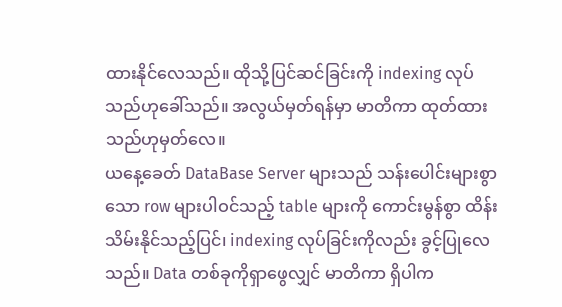ထားနိုင်လေသည်။ ထိုသို့ပြင်ဆင်ခြင်းကို indexing လုပ်သည်ဟုခေါ်သည်။ အလွယ်မှတ်ရန်မှာ မာတိကာ ထုတ်ထားသည်ဟုမှတ်လေ။
ယနေ့ခေတ် DataBase Server များသည် သန်းပေါင်းများစွာသော row များပါဝင်သည့် table များကို ကောင်းမွန်စွာ ထိန်းသိမ်းနိုင်သည့်ပြင်၊ indexing လုပ်ခြင်းကိုလည်း ခွင့်ပြုလေသည်။ Data တစ်ခုကိုရှာဖွေလျှင် မာတိကာ ရှိပါက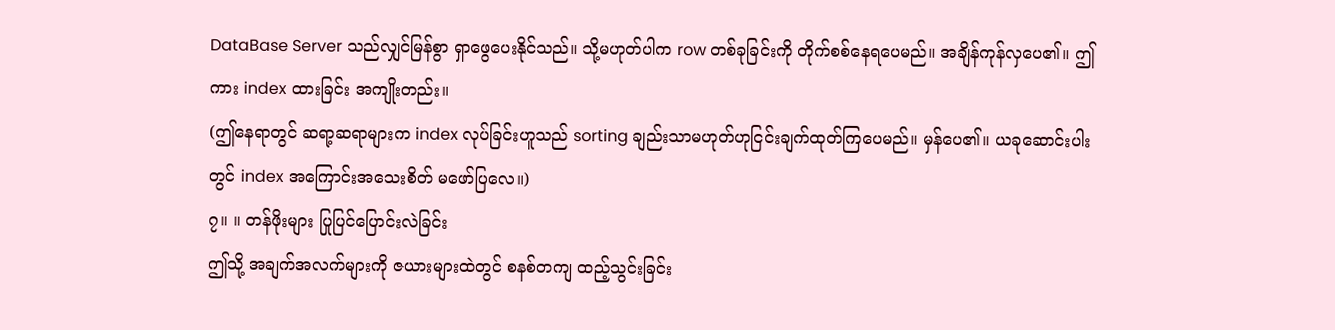DataBase Server သည်လျှင်မြန်စွာ ရှာဖွေပေးနိုင်သည်။ သို့မဟုတ်ပါက row တစ်ခုခြင်းကို တိုက်စစ်နေရပေမည်။ အချိန်ကုန်လှပေ၏။ ဤကား index ထားခြင်း အကျိုးတည်း။
(ဤနေရာတွင် ဆရာ့ဆရာများက index လုပ်ခြင်းဟူသည် sorting ချည်းသာမဟုတ်ဟုငြင်းချက်ထုတ်ကြပေမည်။ မှန်ပေ၏။ ယခုဆောင်းပါးတွင် index အကြောင်းအသေးစိတ် မဖော်ပြလေ။)
၇။ ။ တန်ဖိုးများ ပြုပြင်ပြောင်းလဲခြင်း
ဤသို့ အချက်အလက်များကို ဇယားများထဲတွင် စနစ်တကျ ထည့်သွင်းခြင်း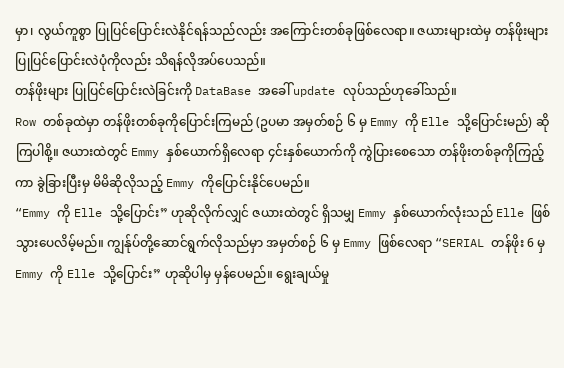မှာ၊ လွယ်ကူစွာ ပြုပြင်ပြောင်းလဲနိုင်ရန်သည်လည်း အကြောင်းတစ်ခုဖြစ်လေရာ။ ဇယားများထဲမှ တန်ဖိုးများ ပြုပြင်ပြောင်းလဲပုံကိုလည်း သိရန်လိုအပ်ပေသည်။
တန်ဖိုးများ ပြုပြင်ပြောင်းလဲခြင်းကို DataBase အခေါ် update လုပ်သည်ဟုခေါ်သည်။
Row တစ်ခုထဲမှာ တန်ဖိုးတစ်ခုကိုပြောင်းကြမည် (ဥပမာ အမှတ်စဉ် ၆ မှ Emmy ကို Elle သို့ပြောင်းမည်) ဆိုကြပါစို့။ ဇယားထဲတွင် Emmy နှစ်ယောက်ရှိလေရာ ၄င်းနှစ်ယောက်ကို ကွဲပြားစေသော တန်ဖိုးတစ်ခုကိုကြည့်ကာ ခွဲခြားပြီးမှ မိမိဆိုလိုသည့် Emmy ကိုပြောင်းနိုင်ပေမည်။
“Emmy ကို Elle သို့ပြောင်း” ဟုဆိုလိုက်လျှင် ဇယားထဲတွင် ရှိသမျှ Emmy နှစ်ယောက်လုံးသည် Elle ဖြစ်သွားပေလိမ့်မည်။ ကျွန်ုပ်တို့ဆောင်ရွက်လိုသည်မှာ အမှတ်စဉ် ၆ မှ Emmy ဖြစ်လေရာ “SERIAL တန်ဖိုး 6 မှ Emmy ကို Elle သို့ပြောင်း” ဟုဆိုပါမှ မှန်ပေမည်။ ရွေးချယ်မှု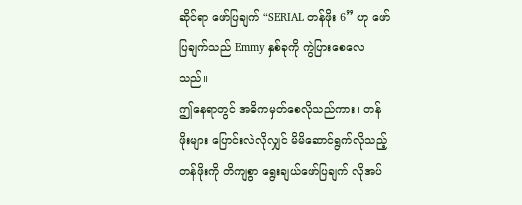ဆိုင်ရာ ဖော်ပြချက် “SERIAL တန်ဖိုး 6” ဟု ဖော်ပြချက်သည် Emmy နှစ်ခုကို ကွဲပြားစေလေသည်။
ဤနေရာတွင် အဓိကမှတ်စေလိုသည်ကား၊ တန်ဖိုးများ ပြောင်းလဲလိုလျှင် မိမိဆောင်ရွက်လိုသည့်တန်ဖိုးကို တိကျစွာ ရွေးချယ်ဖော်ပြချက် လိုအပ်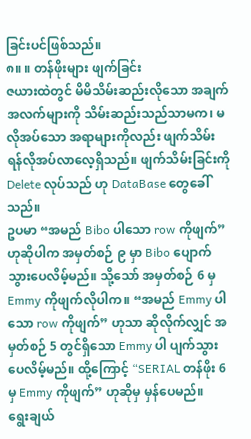ခြင်းပင်ဖြစ်သည်။
၈။ ။ တန်ဖိုးများ ဖျက်ခြင်း
ဇယားထဲတွင် မိမိသိမ်းဆည်းလိုသော အချက်အလက်များကို သိမ်းဆည်းသည်သာမက၊ မလိုအပ်သော အရာများကိုလည်း ဖျက်သိမ်းရန်လိုအပ်လာလေ့ရှိသည်။ ဖျက်သိမ်းခြင်းကို Delete လုပ်သည် ဟု DataBase တွေခေါ်သည်။
ဥပမာ “အမည် Bibo ပါသော row ကိုဖျက်” ဟုဆိုပါက အမှတ်စဉ် ၉ မှာ Bibo ပျောက်သွားပေလိမ့်မည်။ သို့သော် အမှတ်စဉ် 6 မှ Emmy ကိုဖျက်လိုပါက။ “အမည် Emmy ပါသော row ကိုဖျက်” ဟုသာ ဆိုလိုက်လျှင် အမှတ်စဉ် 5 တွင်ရှိသော Emmy ပါ ပျက်သွားပေလိမ့်မည်။ ထို့ကြောင့် “SERIAL တန်ဖိုး 6 မှ Emmy ကိုဖျက်” ဟုဆိုမှ မှန်ပေမည်။
ရွေးချယ်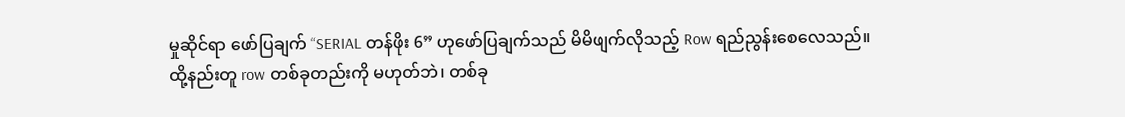မှုဆိုင်ရာ ဖော်ပြချက် “SERIAL တန်ဖိုး 6” ဟုဖော်ပြချက်သည် မိမိဖျက်လိုသည့် Row ရည်ညွန်းစေလေသည်။
ထို့နည်းတူ row တစ်ခုတည်းကို မဟုတ်ဘဲ၊ တစ်ခု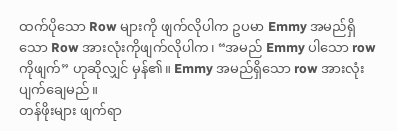ထက်ပိုသော Row များကို ဖျက်လိုပါက ဥပမာ Emmy အမည်ရှိသော Row အားလုံးကိုဖျက်လိုပါက၊ “အမည် Emmy ပါသော row ကိုဖျက်” ဟုဆိုလျှင် မှန်၏။ Emmy အမည်ရှိသော row အားလုံးပျက်ချေမည်။
တန်ဖိုးများ ဖျက်ရာ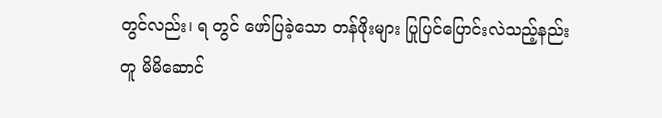တွင်လည်း၊ ရ တွင် ဖော်ပြခဲ့သော တန်ဖိုးများ ပြုပြင်ပြောင်းလဲသည့်နည်းတူ မိမိဆောင်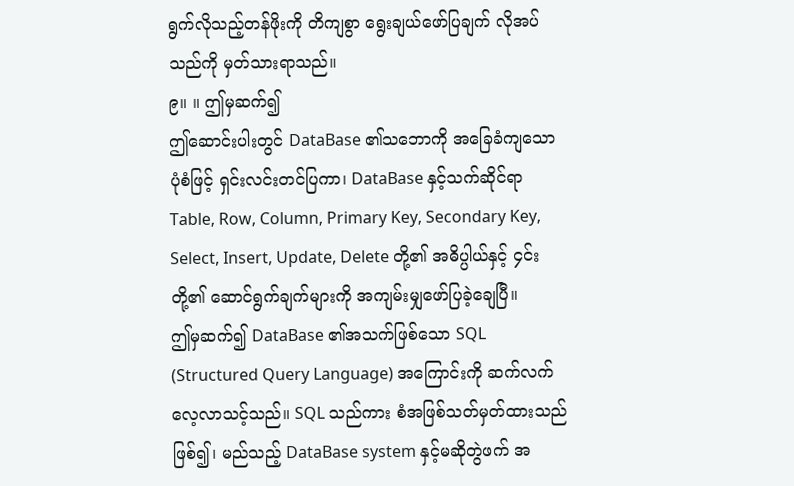ရွက်လိုသည့်တန်ဖိုးကို တိကျစွာ ရွေးချယ်ဖော်ပြချက် လိုအပ်သည်ကို မှတ်သားရာသည်။
၉။ ။ ဤမှဆက်၍
ဤဆောင်းပါးတွင် DataBase ၏သဘောကို အခြေခံကျသော ပုံစံဖြင့် ရှင်းလင်းတင်ပြကာ၊ DataBase နှင့်သက်ဆိုင်ရာ Table, Row, Column, Primary Key, Secondary Key, Select, Insert, Update, Delete တို့၏ အဓိပ္ပါယ်နှင့် ၄င်းတို့၏ ဆောင်ရွက်ချက်များကို အကျမ်းမျှဖော်ပြခဲ့ချေပြီ။
ဤမှဆက်၍ DataBase ၏အသက်ဖြစ်သော SQL (Structured Query Language) အကြောင်းကို ဆက်လက်လေ့လာသင့်သည်။ SQL သည်ကား စံအဖြစ်သတ်မှတ်ထားသည်ဖြစ်၍၊ မည်သည့် DataBase system နှင့်မဆိုတွဲဖက် အ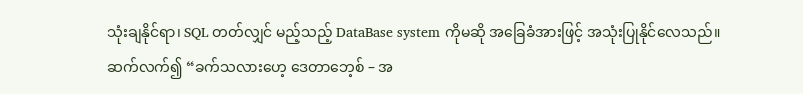သုံးချနိုင်ရာ၊ SQL တတ်လျှင် မည့်သည့် DataBase system ကိုမဆို အခြေခံအားဖြင့် အသုံးပြုနိုင်လေသည်။
ဆက်လက်၍ “ခက်သလားဟေ့ ဒေတာဘေ့စ် – အ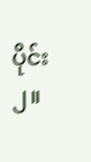ပိုင်း ၂။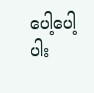ပေါ့ပေါ့ပါး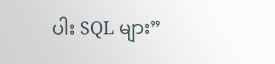ပါး SQL များ”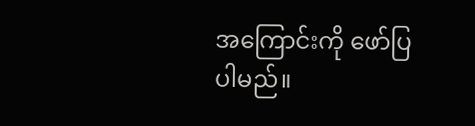အကြောင်းကို ဖော်ပြပါမည်။